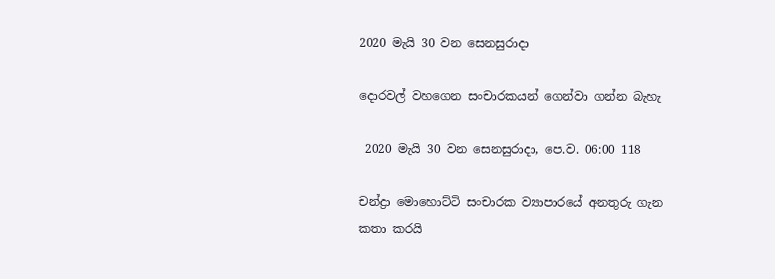2020 මැයි 30 වන සෙනසුරාදා

දොරවල් වහගෙන සංචාරකයන් ගෙන්වා ගන්න බැහැ

 2020 මැයි 30 වන සෙනසුරාදා, පෙ.ව. 06:00 118

චන්ද්‍රා මොහොට්ටි සංචාරක ව්‍යාපාරයේ අනතුරු ගැන කතා කරයි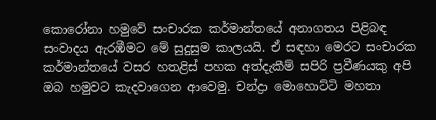කොරෝනා හමුවේ සංචාරක කර්මාන්තයේ අනාගතය පිළිබඳ සංවාදය ඇරඹීමට මේ සුදුසුම කාලයයි. ඒ සඳහා මෙරට සංචාරක කර්මාන්තයේ වසර හතළිස් පහක අත්දැකීම් සපිරි ප්‍රවීණයකු අපි ඔබ හමුවට කැදවාගෙන ආවෙමු. චන්ද්‍රා මොහොට්ටි මහතා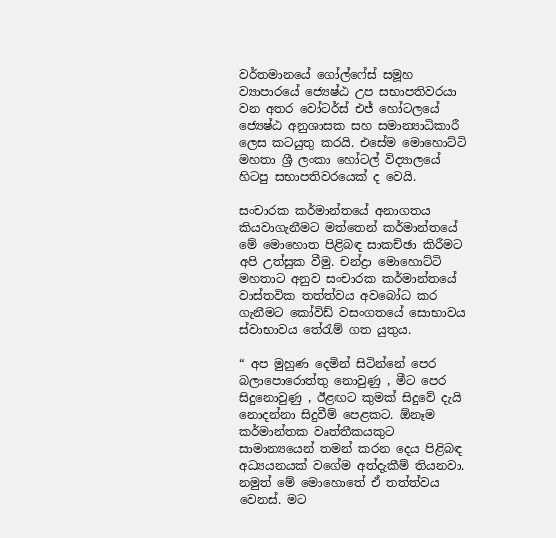වර්තමානයේ ගෝල්ෆේස් සමූහ ව්‍යාපාරයේ ජ්‍යෙෂ්ඨ උප සභාපතිවරයා වන අතර වෝටර්ස් එජ් හෝටලයේ ජ්‍යෙෂ්ඨ අනුශාසක සහ සමාන්‍යාධිකාරී ලෙස කටයුතු කරයි. එසේම මොහොට්ටි මහතා ශ්‍රී ලංකා හෝටල් විද්‍යාලයේ හිටපු සභාපතිවරයෙක් ද වෙයි.

සංචාරක කර්මාන්තයේ අනාගතය කියවාගැනීමට මත්තෙන් කර්මාන්තයේ මේ මොහොත පිළිබඳ සාකච්ඡා කිරීමට අපි උත්සුක වීමු. චන්ද්‍රා මොහොට්ටි මහතාට අනුව සංචාරක කර්මාන්තයේ වාස්තවික තත්ත්වය අවබෝධ කර ගැනීමට කෝවිඩ් වසංගතයේ සොභාවය ස්වාභාවය තේරැම් ගත යුතුය.

“ අප මුහුණ දෙමින් සිටින්නේ පෙර බලාපොරොත්තු නොවුණු , මීට පෙර සිදුනොවුණු , ඊළඟට කුමක් සිදුවේ දැයි නොදන්නා සිදුවීම් පෙළකට. ඕනෑම කර්මාන්තක වෘත්තීකයකුට සාමාන්‍යයෙන් තමන් කරන දෙය පිළිබඳ අධ්‍යයනයක් වගේම අත්දැකීම් තියනවා. නමුත් මේ මොහොතේ ඒ තත්ත්වය වෙනස්. මට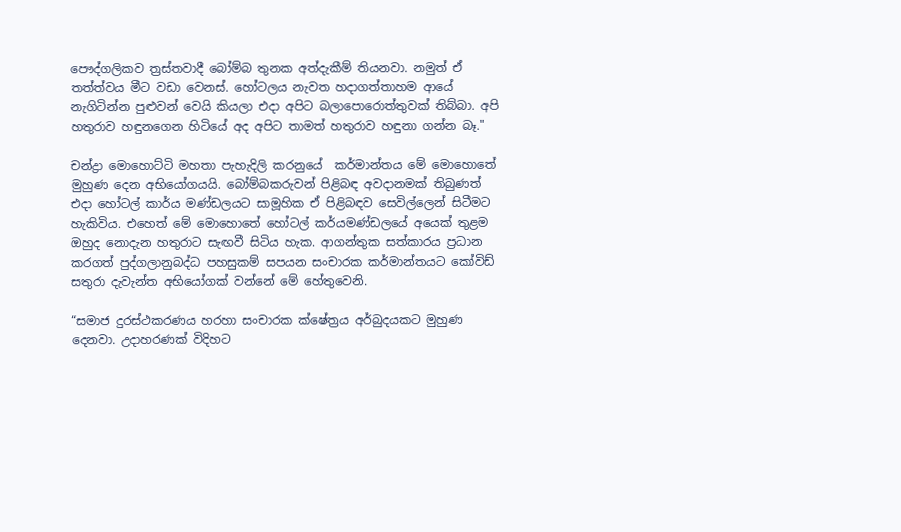පෞද්ගලිකව ත්‍රස්තවාදී බෝම්බ තුනක අත්දැකීම් තියනවා. නමුත් ඒ තත්ත්වය මීට වඩා වෙනස්. හෝටලය නැවත හදාගත්තාහම ආයේ නැගිටින්න පුළුවන් වෙයි කියලා එදා අපිට බලාපොරොත්තුවක් තිබ්බා. අපි හතුරාව හඳුනගෙන හිටියේ අද අපිට තාමත් හතුරාව හඳුනා ගන්න බෑ."

චන්ද්‍රා මොහොට්ටි මහතා පැහැදිලි කරනුයේ  කර්මාන්තය මේ මොහොතේ මුහුණ දෙන අභියෝගයයි. බෝම්බකරුවන් පිළිබඳ අවදානමක් තිබුණත් එදා හෝටල් කාර්ය මණ්ඩලයට සාමූහික ඒ පිළිබඳව සෙවිල්ලෙන් සිටීමට හැකිවිය. එහෙත් මේ මොහොතේ හෝටල් කර්යමණ්ඩලයේ අයෙක් තුළම ඔහුද නොදැන හතුරාට සැඟවී සිටිය හැක. ආගන්තුක සත්කාරය ප්‍රධාන කරගත් පුද්ගලානුබද්ධ පහසුකම් සපයන සංචාරක කර්මාන්තයට කෝවිඩ් සතුරා දැවැන්ත අභියෝගක් වන්නේ මේ හේතුවෙනි.

“සමාජ දුරස්ථකරණය හරහා සංචාරක ක්ෂේත්‍රය අර්බුදයකට මුහුණ දෙනවා. උදාහරණක් විදිහට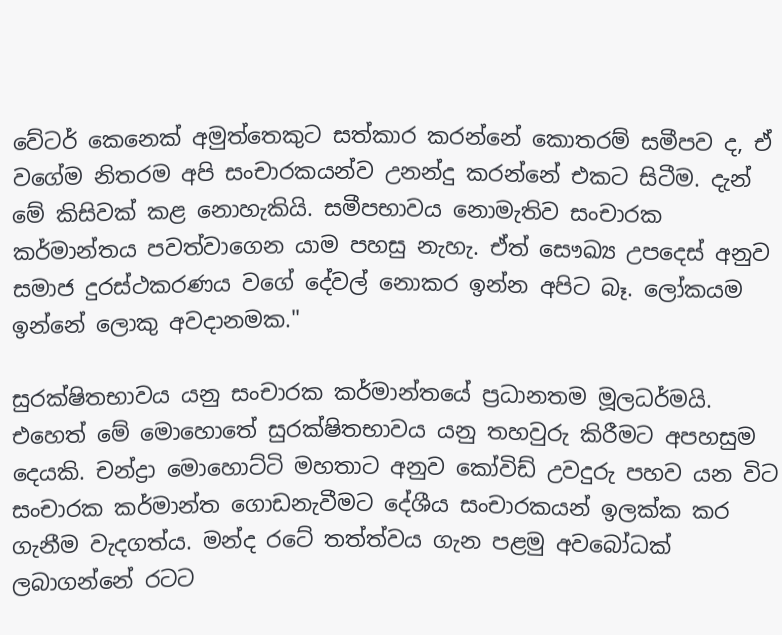වේටර් කෙනෙක් අමුත්තෙකුට සත්කා‍ර කරන්නේ කොතරම් සමීපව ද, ඒ වගේම නිතරම අපි සංචාරකයන්ව උනන්දු කරන්නේ එකට සිටීම. දැන් මේ කිසිවක් කළ නොහැකියි. සමීපභාවය නොමැතිව සංචාරක කර්මාන්තය පවත්වාගෙන යාම පහසු නැහැ. ඒත් සෞඛ්‍ය උපදෙස් අනුව සමාජ දුරස්ථකරණය වගේ දේවල් නොකර ඉන්න අපිට බෑ. ලෝකයම ඉන්නේ ලොකු අවදානමක."

සුරක්ෂිතභාවය යනු සංචාරක කර්මාන්තයේ ප්‍රධානතම මූලධර්මයි. එහෙත් මේ මොහොතේ සුරක්ෂිතභාවය යනු තහවුරු කිරීමට අපහසුම දෙයකි. චන්ද්‍රා මොහොට්ටි මහතාට අනුව කෝවිඩ් උවදුරු පහව යන විට සංචාරක කර්මාන්ත ගොඩනැවීමට දේශීය සංචාරකයන් ඉලක්ක කර ගැනීම වැදගත්ය. මන්ද රටේ තත්ත්වය ගැන පළමු අවබෝධක් ලබාගන්නේ රටට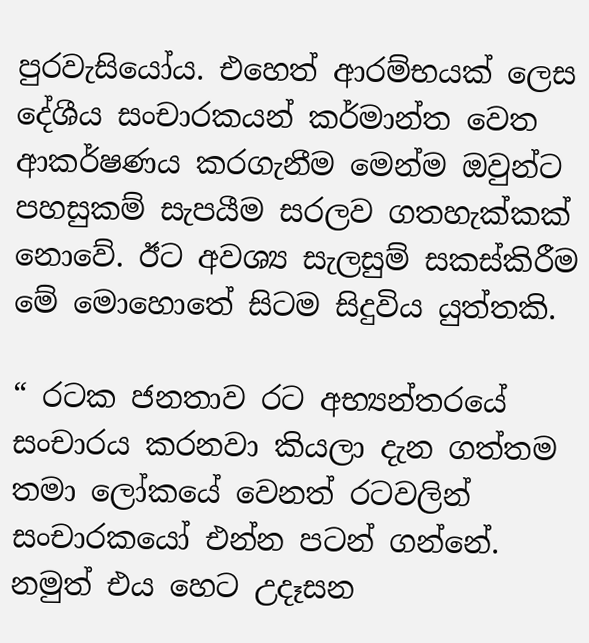පුරවැසියෝය. එහෙත් ආරම්භයක් ලෙස දේශීය සංචාරකයන් කර්මාන්ත වෙත ආකර්ෂණය කරගැනීම මෙන්ම ඔවුන්ට පහසුකම් සැපයීම සරලව ගතහැක්කක් නොවේ. ඊට අවශ්‍ය සැලසුම් සකස්කිරීම මේ මොහොතේ සිටම සිදුවිය යුත්තකි.

“ රටක ජනතාව රට අභ්‍යන්තරයේ සංචාරය කරනවා කියලා දැන ගත්තම තමා ලෝකයේ වෙනත් රටවලින් සංචාරකයෝ එන්න පටන් ගන්නේ. නමුත් එය හෙට උදෑසන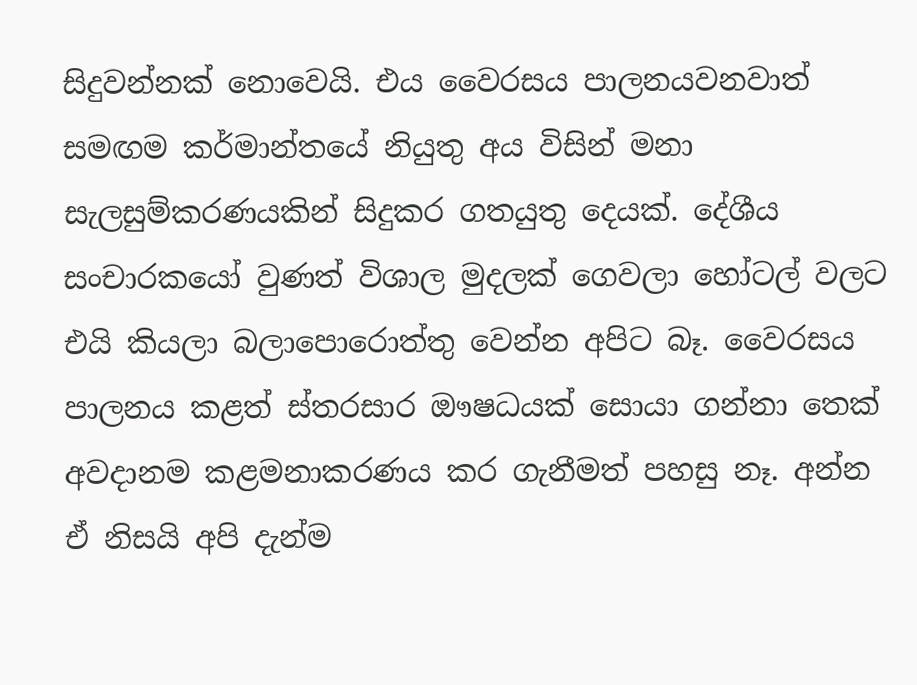සිදුවන්නක් නොවෙයි. එය වෛරසය පාලනයවනවාත් සමඟම කර්මාන්තයේ නියුතු අය විසින් මනා සැලසුම්කරණයකින් සිදුකර ගතයුතු දෙයක්. දේශීය  සංචාරකයෝ වුණත් විශාල මුදලක් ගෙවලා හෝටල් වලට එයි කියලා බලාපොරොත්තු වෙන්න අපිට බෑ. වෛරසය පාලනය කළත් ස්තරසාර ඖෂධයක් සොයා ගන්නා තෙක් අවදානම කළමනාකරණය කර ගැනීමත් පහසු නෑ. අන්න ඒ නිසයි අපි දැන්ම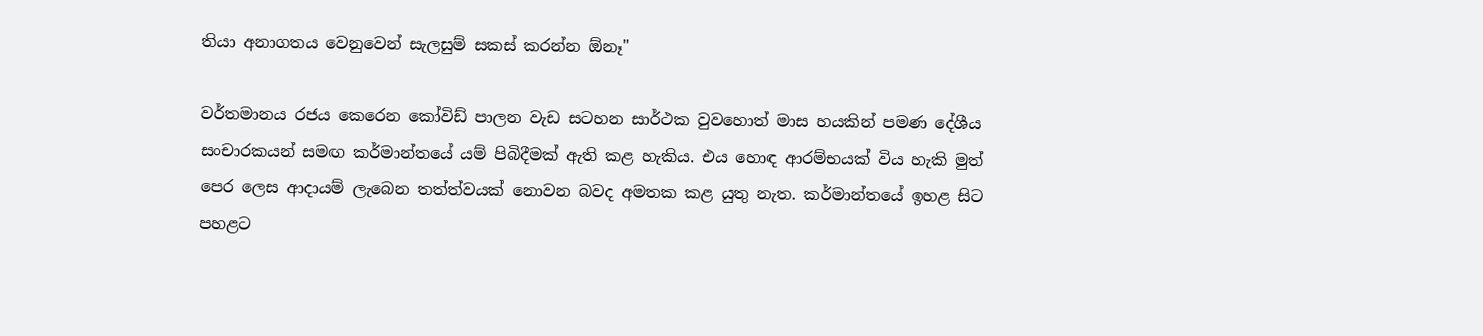තියා අනාගතය වෙනුවෙන් සැලසුම් සකස් කරන්න ඕනෑ"

වර්තමානය රජය කෙරෙන කෝවිඩ් පාලන වැඩ සටහන සාර්ථක වුවහොත් මාස හයකින් පමණ දේශීය සංචාරකයන් සමඟ කර්මාන්තයේ යම් පිබිදීමක් ඇති කළ හැකිය. එය හොඳ ආරම්භයක් විය හැකි මුත් පෙර ලෙස ආදායම් ලැබෙන තත්ත්වයක් නොවන බවද අමතක කළ යුතු නැත. කර්මාන්තයේ ඉහළ සිට පහළට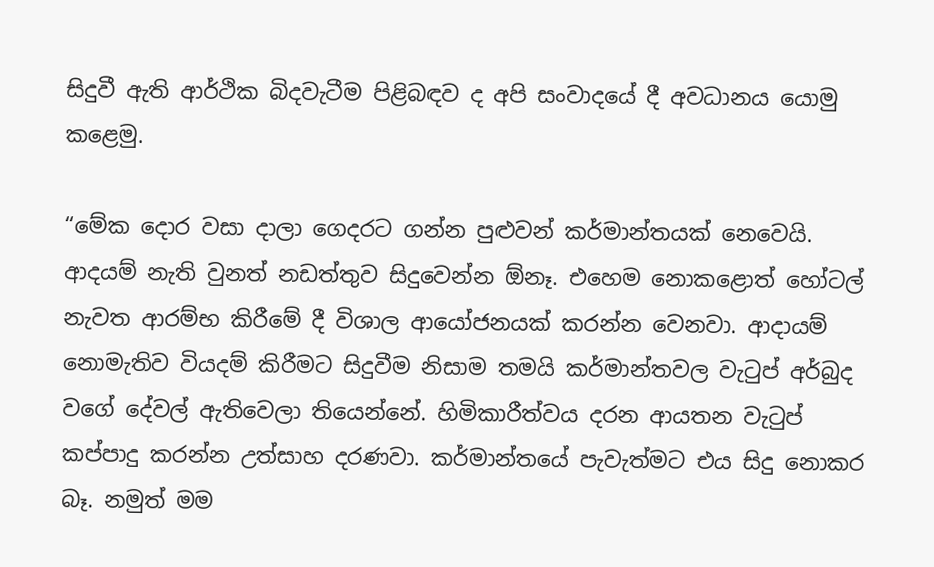සිදුවී ඇති ආර්ථික බිදවැටීම පිළිබඳව ද අපි සංවාදයේ දී අවධානය යොමු කළෙමු.

“මේක දොර වසා දාලා ගෙදරට ගන්න පුළුවන් කර්මාන්තයක් නෙවෙයි. ආදයම් නැති වුනත් නඩත්තුව සිදුවෙන්න ඕනෑ. එහෙම නොකළොත් හෝටල් නැවත ආරම්භ කිරීමේ දී විශාල ආයෝජනයක් කරන්න වෙනවා. ආදායම් නොමැතිව වියදම් කිරීමට සිදුවීම නිසාම තමයි කර්මාන්තවල වැටුප් අර්බුද වගේ දේවල් ඇතිවෙලා තියෙන්නේ. හිමිකාරීත්වය දරන ආයතන වැටුප් කප්පාදු කරන්න උත්සාහ දරණවා. කර්මාන්තයේ පැවැත්මට එය සිදු නොකර බෑ. නමුත් මම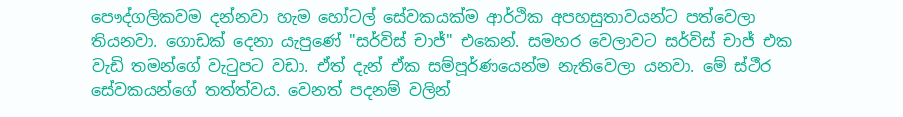පෞද්ගලිකවම දන්නවා හැම හෝටල් සේවකයක්ම ආර්ථික අපහසුතාවයන්ට පත්වෙලා තියනවා. ගොඩක් දෙනා යැපුණේ "සර්විස් චාජ්" එකෙන්. සමහර වෙලාවට සර්විස් චාජ් එක වැඩි තමන්ගේ වැටුපට වඩා. ඒත් දැන් ඒක සම්පූර්ණයෙන්ම නැතිවෙලා යනවා. මේ ස්ථීර සේවකයන්ගේ තත්ත්වය. වෙනත් පදනම් වලින්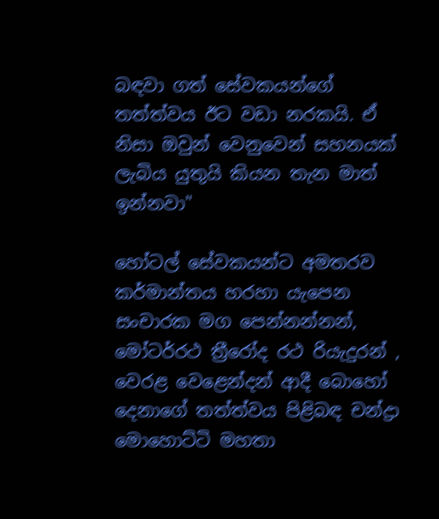බඳවා ගත් සේවකයන්ගේ තත්ත්වය ඊට වඩා නරකයි. ඒ නිසා ඔවුන් වෙනුවෙන් සහනයක් ලැබිය යුතුයි කියන තැන මාත් ඉන්නවා"

හෝටල් සේවකයන්ට අමතරව කර්මාන්තය හරහා යැපෙන සංචාරක මග පෙන්නන්නන්, මෝටර්රථ ත්‍රීරෝද රථ රියැදුරන් , වෙරළ වෙළෙන්දන් ආදී බොහෝ දෙනාගේ තත්ත්වය පිළිබඳ චන්ද්‍රා මොහොට්ටි මහතා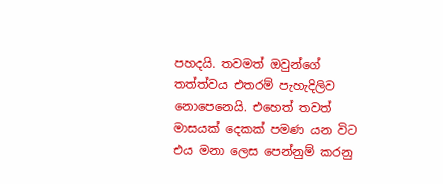පහදයි. තවමත් ඔවුන්ගේ තත්ත්වය එතරම් පැහැදිලිව නොපෙනෙයි. එහෙත් තවත් මාසයක් දෙකක් පමණ යන විට එය මනා ලෙස පෙන්නුම් කරනු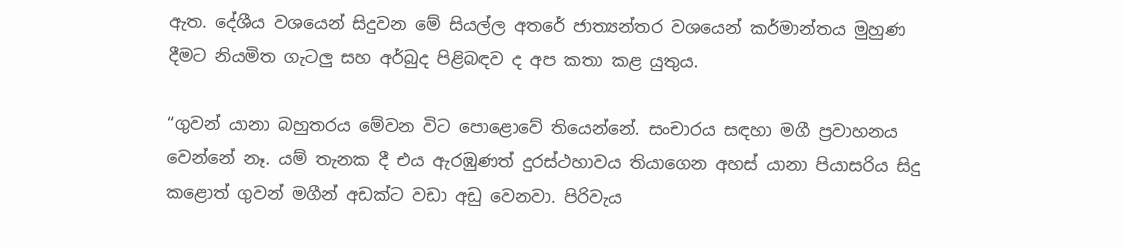ඇත. දේශීය වශයෙන් සිදුවන මේ සියල්ල අතරේ ජාත්‍යන්තර වශයෙන් කර්මාන්තය මුහුණ දීමට නියමිත ගැටලු සහ අර්බුද පිළිබඳව ද අප කතා කළ යුතුය.

“ගුවන් යානා බහුතරය මේවන විට පොළොවේ තියෙන්නේ. සංචාරය සඳහා මගී ප්‍රවාහනය වෙන්නේ නෑ. යම් තැනක දී එය ඇරඹුණත් දුරස්ථහාවය තියාගෙන අහස් යානා පියාසරිය සිදු කළොත් ගුවන් මගීන් අඩක්ට වඩා අඩු වෙනවා. පිරිවැය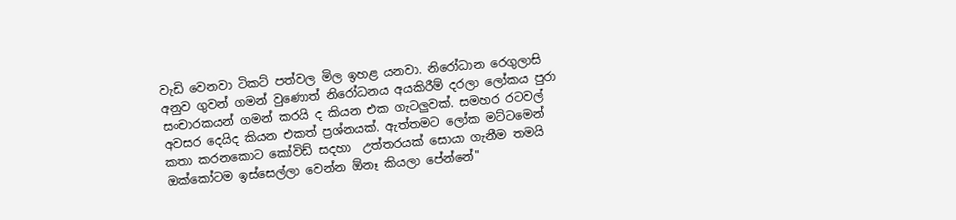වැඩි වෙනවා ටිකට් පත්වල මිල ඉහළ යනවා. නිරෝධාන රෙගුලාසි අනුව ගුවන් ගමන් වුණොත් නිරෝධනය අයකිරීම් දරලා ලෝකය පුරා සංචාරකයන් ගමන් කරයි ද කියන එක ගැටලුවක්. සමහර රටවල් අවසර දෙයිද කියන එකත් ප්‍රශ්නයක්. ඇත්තමට ලෝක මට්ටමෙන් කතා කරනකොට කෝවිඩ් සදහා  උත්තරයක් සොයා ගැනීම තමයි ඔක්කෝටම ඉස්සෙල්ලා වෙන්න ඕනෑ කියලා පේන්නේ"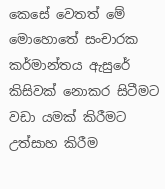කෙසේ වෙතත් මේ මොහොතේ සංචාරක කර්මාන්තය ඇසුරේ කිසිවක් නොකර සිටීමට වඩා යමක් කිරීමට උත්සාහ කිරීම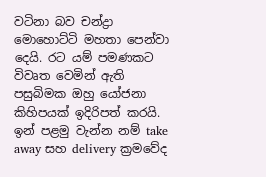වටිනා බව චන්ද්‍රා මොහොට්ටි මහතා පෙන්වා දෙයි. රට යම් පමණකට විවෘත වෙමින් ඇති පසුබිමක ඔහු යෝජනා කිහිපයක් ඉදිරිපත් කරයි. ඉන් පළමු වැන්න නම් take away සහ delivery ක්‍රමවේද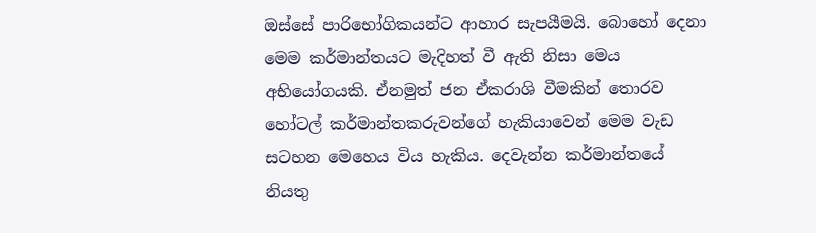ඔස්සේ පාරිභෝගිකයන්ට ආහාර සැපයීමයි. බොහෝ දෙනා මෙම කර්මාන්තයට මැදිහත් වී ඇති නිසා මෙය අභියෝගයකි. ඒනමුත් ජන ඒකරාශි වීමකින් තොරව හෝටල් කර්මාන්තකරුවන්ගේ හැකියාවෙන් මෙම වැඩ සටහන මෙහෙය විය හැකිය. දෙවැන්න කර්මාන්තයේ නියතු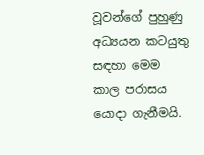වූවන්ගේ පුහුණු අධ්‍යයන කටයුතු සඳහා මෙම කාල පරාසය යොදා ගැනීමයි.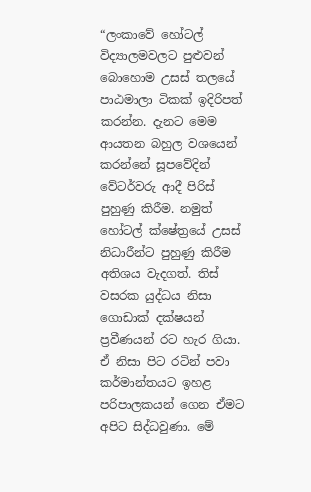“ලංකාවේ හෝටල් විද්‍යාලමවලට පුළුවන් බොහොම උසස් තලයේ පාඨමාලා ටිකක් ඉදිරිපත් කරන්න. දැනට මෙම ආයතන බහුල වශයෙන් කරන්නේ සූපවේදින් වේටර්වරු ආදී පිරිස් පුහුණු කිරීම. නමුත් හෝටල් ක්ෂේත්‍රයේ උසස් නිධාරීන්ට පුහුණු කිරීම අතිශය වැදගත්. තිස් වසරක යුද්ධය නිසා ගොඩාක් දක්ෂයන් ප්‍රවීණයන් රට හැර ගියා. ඒ නිසා පිට රටින් පවා කර්මාන්තයට ඉහළ පරිපාලකයන් ගෙන ඒමට අපිට සිද්ධවුණා. මේ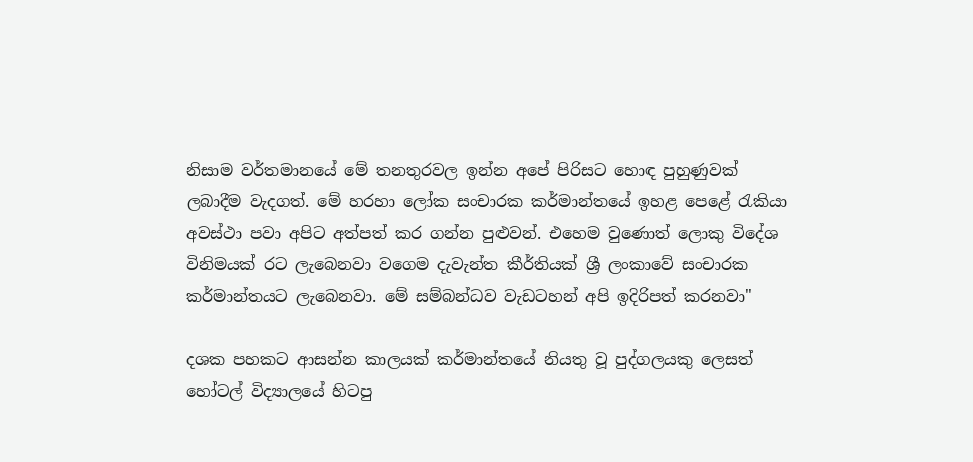නිසාම වර්තමානයේ මේ තනතුරවල ඉන්න අපේ පිරිසට හොඳ පුහුණුවක්  ලබාදීම වැදගත්. මේ හරහා ලෝක සංචාරක කර්මාන්තයේ ඉහළ පෙළේ රැකියා අවස්ථා පවා අපිට අත්පත් කර ගන්න පුළුවන්. එහෙම වුණොත් ලොකු විදේශ විනිමයක් රට ලැබෙනවා වගෙම දැවැන්ත කීර්තියක් ශ්‍රී ලංකාවේ සංචාරක කර්මාන්තයට ලැබෙනවා. මේ සම්බන්ධව වැඩටහන් අපි ඉදිරිපත් කරනවා"

දශක පහකට ආසන්න කාලයක් කර්මාන්තයේ නියතු වූ පුද්ගලයකු ලෙසත් හෝටල් විද්‍යාලයේ හිටපු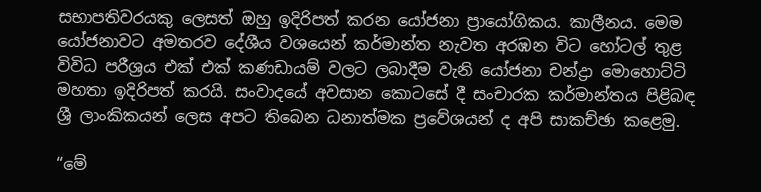සභාපතිවරයකු ලෙසත් ඔහු ඉදිරිපත් කරන යෝජනා ප්‍රායෝගිකය. කාලීනය. මෙම යෝජනාවට අමතරව දේශීය වශයෙන් කර්මාන්ත නැවත අරඹන විට හෝටල් තුළ විවිධ පරීශ්‍රය එක් එක් කණඩායම් වලට ලබාදීම වැනි යෝජනා චන්ද්‍රා මොහොට්ටි මහතා ඉදිරිපත් කරයි. සංවාදයේ අවසාන කොටසේ දී සංචාරක කර්මාන්තය පිළිබඳ ශ්‍රී ලාංකිකයන් ලෙස අපට තිබෙන ධනාත්මක ප්‍රවේශයන් ද අපි සාකච්ඡා කළෙමු.

“මේ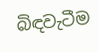බිඳවැටීම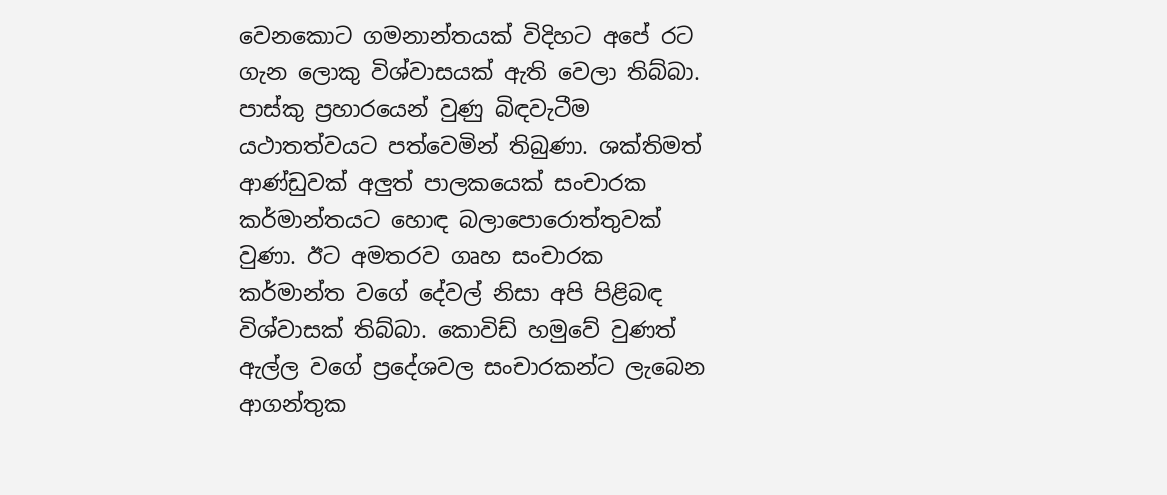වෙනකොට ගමනාන්තයක් විදිහට අපේ ර‍ට ගැන ලොකු විශ්වාසයක් ඇති වෙලා තිබ්බා. පාස්කු ප්‍රහාරයෙන් වුණු බිඳවැටීම යථාතත්වයට පත්වෙමින් තිබුණා. ශක්තිමත් ආණ්ඩුවක් අලුත් පාලකයෙක් සංචාරක කර්මාන්තයට හොඳ බලාපොරොත්තුවක් වුණා. ඊට අමතරව ගෘහ සංචාරක කර්මාන්ත වගේ දේවල් නිසා අපි පිළිබඳ විශ්වාසක් තිබ්බා. කොවිඩ් හමුවේ වුණත් ඇල්ල වගේ ප්‍රදේශවල සංචාරකන්ට ලැබෙන ආගන්තුක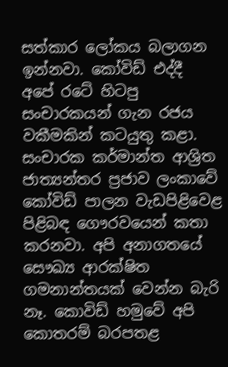සත්කාර ලෝකය බලාගන ඉන්නවා. කෝවිඩ් එද්දී අපේ රටේ හිටපු සංචාරකයන් ගැන රජය වකීමකින් කටයුතු කළා. සංචාරක කර්මාන්ත ආශ්‍රිත ජාත්‍යන්තර ප්‍රජාව ලංකාවේ කෝවිඩ් පාලන වැඩපිළිවෙළ පිළිබඳ ගෞරවයෙන් කතා කරනවා. අපි අනාගතයේ සෞඛ්‍ය ආරක්ෂිත ගමනාන්තයක් වෙන්න බැරි නෑ. කොවිඩ් හමුවේ අපි කොතරම් බරපතළ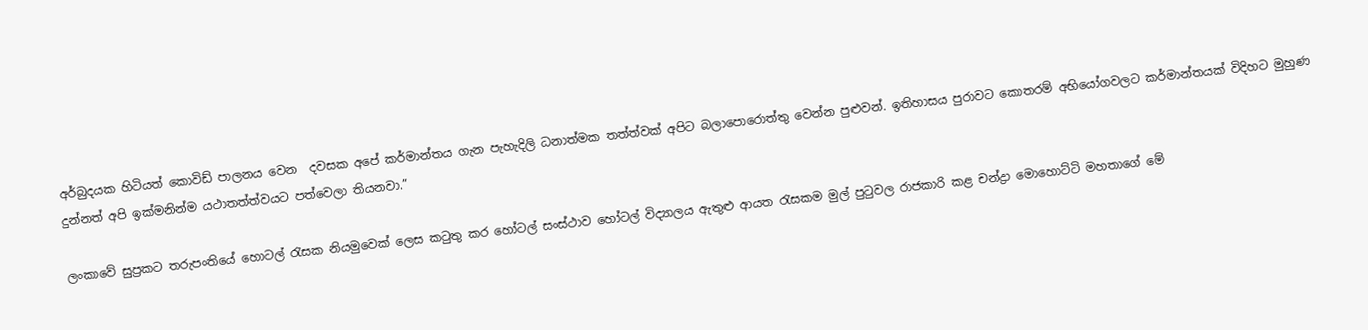අර්බුදයක හිටියත් කොවිඩ් පාලනය වෙන  දවසක අපේ කර්මාන්තය ගැන පැහැදිලි ධනාත්මක තත්ත්වක් අපිට බලාපොරොත්තු වෙන්න පුළුවන්. ඉතිහාසය පුරාවට කොතරම් අභියෝගවලට කර්මාන්තයක් විදිහට මුහුණ දුන්නත් අපි ඉක්මනින්ම යථාතත්ත්වයට පත්වෙලා තියනවා.”

ලංකාවේ සුප්‍රකට තරුපංතියේ හොටල් රැසක නියමුවෙක් ලෙස කටුතු කර හෝටල් සංස්ථාව හෝටල් විද්‍යාලය ඇතුළු ආයත රැසකම මුල් පුටුවල රාජකාරි කළ චන්ද්‍රා මොහොට්ටි මහතාගේ මේ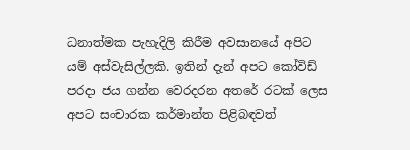ධනාත්මක පැහැදිලි කිරීම අවසානයේ අපිට යම් අස්වැසිල්ලකි. ඉතින් දැන් අපට කෝවිඩ් පරදා ජය ගන්න වෙරදරන අතරේ රටක් ලෙස අපට සංචාරක කර්මාන්ත පිළිබඳවත්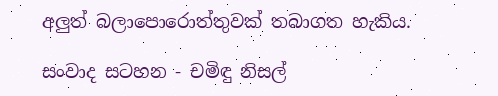අලුත් බලාපොරොත්තුවක් තබාගත හැකිය.

සංවාද සටහන - චමිඳු නිසල්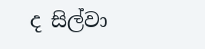ද සිල්වා